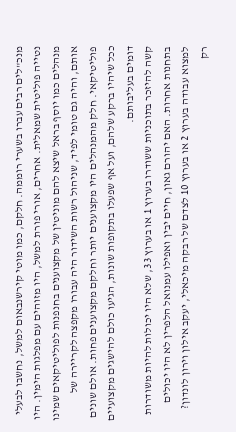מנכ"לים רבים עברו בשערי רוממה. חלקם, כמו מוטי קירשנבאום למשל, נחשבו לבעלי נטייה פוליטית שמאלית. אחרים, אורי פורת למשל, היו מזוהים עם מפלגות הימין. היו מנהלים כמו יוסף בראל שיצא להם מוניטין של מקצוענים בחנפנות לפוליטיקאים שמינו אותם, והיה גם טומי לפיד, שניהול רשות השידור היה עבורו מקפצה לקריירה של פוליטיקאי. חלק מהמנהלים היו מקצוענים יותר וחלקם מקצוענים פחות. אולם שונים ככל שיהיו ברקע שלהם, ועל אף שפעלו בתקופות שונות, הגיעו כולם להישגים מקצועיים דומים בעליבותם.
קשה להיזכר בתוכניות ששודרו בערוץ 1 או בערוץ 33, שלא היו יכולות להיות משודרות בתחנות אחרות. האם יהורם גאון, חיים יבין ואפילו עמנואל הלפרין לא היו יכולים למצוא עבודה בערוץ 2 או בערוץ 10 לצדם של רבקה מיכאלי, יעקב אילון וירון לונדון?
רק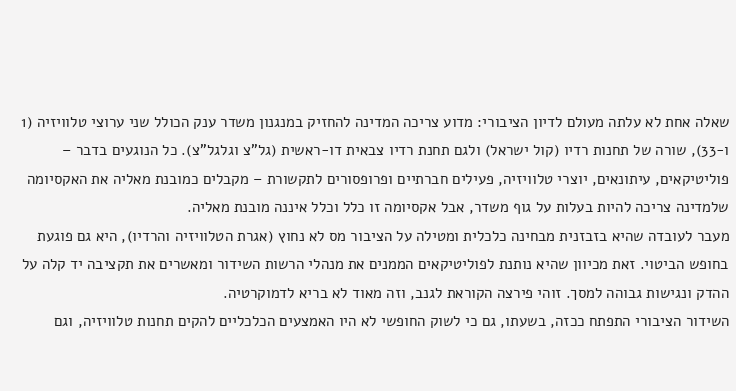שאלה אחת לא עלתה מעולם לדיון הציבורי: מדוע צריכה המדינה להחזיק במנגנון משדר ענק הכולל שני ערוצי טלוויזיה (1 ו-33), שורה של תחנות רדיו (קול ישראל) ולגם תחנת רדיו צבאית דו-ראשית (גל"צ וגלגל"צ). כל הנוגעים בדבר – פוליטיקאים, עיתונאים, יוצרי טלוויזיה, פעילים חברתיים ופרופסורים לתקשורת – מקבלים כמובנת מאליה את האקסיומה שלמדינה צריכה להיות בעלות על גוף משדר, אבל אקסיומה זו כלל וכלל איננה מובנת מאליה.
מעבר לעובדה שהיא בזבזנית מבחינה כלכלית ומטילה על הציבור מס לא נחוץ (אגרת הטלוויזיה והרדיו), היא גם פוגעת בחופש הביטוי. זאת מכיוון שהיא נותנת לפוליטיקאים הממנים את מנהלי הרשות השידור ומאשרים את תקציבה יד קלה על ההדק ונגישות גבוהה למסך. זוהי פירצה הקוראת לגנב, וזה מאוד לא בריא לדמוקרטיה.
השידור הציבורי התפתח ככזה, בשעתו, גם כי לשוק החופשי לא היו האמצעים הכלכליים להקים תחנות טלוויזיה, וגם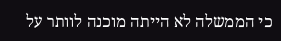כי הממשלה לא הייתה מוכנה לוותר על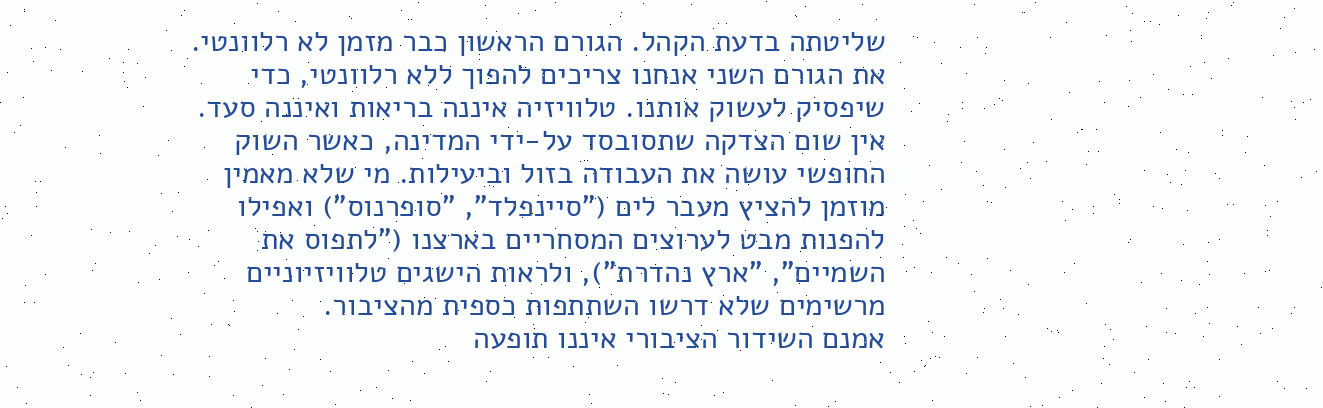שליטתה בדעת הקהל. הגורם הראשון כבר מזמן לא רלוונטי. את הגורם השני אנחנו צריכים להפוך ללא רלוונטי, כדי שיפסיק לעשוק אותנו. טלוויזיה איננה בריאות ואיננה סעד. אין שום הצדקה שתסובסד על-ידי המדינה, כאשר השוק החופשי עושה את העבודה בזול וביעילות. מי שלא מאמין מוזמן להציץ מעבר לים ("סיינפלד", "סופרנוס") ואפילו להפנות מבט לערוצים המסחריים בארצנו ("לתפוס את השמיים", "ארץ נהדרת"), ולראות הישגים טלוויזיוניים מרשימים שלא דרשו השתתפות כספית מהציבור.
אמנם השידור הציבורי איננו תופעה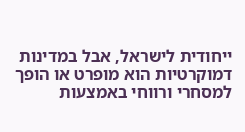ייחודית לישראל, אבל במדינות דמוקרטיות הוא מופרט או הופך למסחרי ורווחי באמצעות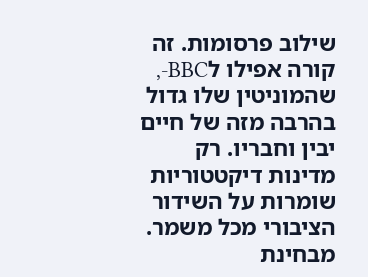שילוב פרסומות. זה קורה אפילו לBBC-, שהמוניטין שלו גדול בהרבה מזה של חיים יבין וחבריו. רק מדינות דיקטטוריות שומרות על השידור הציבורי מכל משמר. מבחינת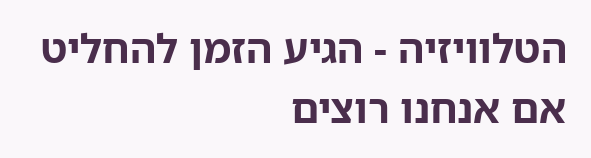הטלוויזיה - הגיע הזמן להחליט אם אנחנו רוצים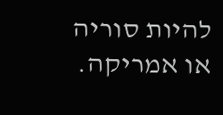להיות סוריה או אמריקה.